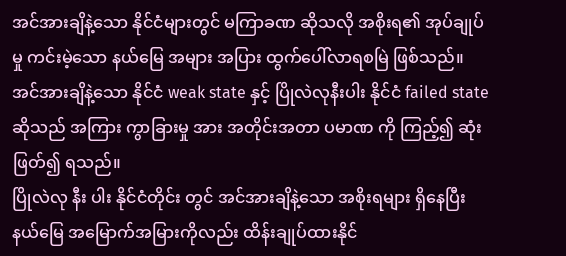အင်အားချိနဲ့သော နိုင်ငံများတွင် မကြာခဏ ဆိုသလို အစိုးရ၏ အုပ်ချုပ်မှု ကင်းမဲ့သော နယ်မြေ အများ အပြား ထွက်ပေါ်လာရစမြဲ ဖြစ်သည်။ အင်အားချိနဲ့သော နိုင်ငံ weak state နှင့် ပြိုလဲလုနီးပါး နိုင်ငံ failed state ဆိုသည် အကြား ကွာခြားမှု အား အတိုင်းအတာ ပမာဏ ကို ကြည့်၍ ဆုံး ဖြတ်၍ ရသည်။
ပြိုလဲလု နီး ပါး နိုင်ငံတိုင်း တွင် အင်အားချိနဲ့သော အစိုးရများ ရှိနေပြီး နယ်မြေ အမြောက်အမြားကိုလည်း ထိန်းချုပ်ထားနိုင်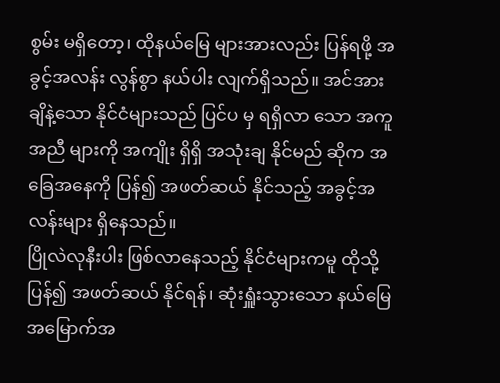စွမ်း မရှိတော့၊ ထိုနယ်မြေ များအားလည်း ပြန်ရဖို့ အခွင့်အလန်း လွန်စွာ နယ်ပါး လျက်ရှိသည်။ အင်အား ချိနဲ့သော နိုင်ငံများသည် ပြင်ပ မှ ရရှိလာ သော အကူအညီ များကို အကျိုး ရှိရှိ အသုံးချ နိုင်မည် ဆိုက အခြေအနေကို ပြန်၍ အဖတ်ဆယ် နိုင်သည့် အခွင့်အလန်းများ ရှိနေသည်။
ပြိုလဲလုနီးပါး ဖြစ်လာနေသည့် နိုင်ငံများကမူ ထိုသို့ ပြန်၍ အဖတ်ဆယ် နိုင်ရန်၊ ဆုံးရှူံးသွားသော နယ်မြေ အမြောက်အ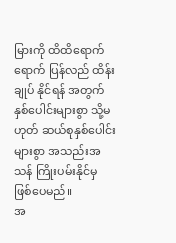မြားကို ထိထိရောက်ရောက် ပြန်လည် ထိန်းချုပ် နိုင်ရန် အတွက် နှစ်ပေါင်းများစွာ သို့မဟုတ် ဆယ်စုနှစ်ပေါင်း များစွာ အသည်းအသန် ကြိုးပမ်းနိုင်မှ ဖြစ်ပေမည်။
အ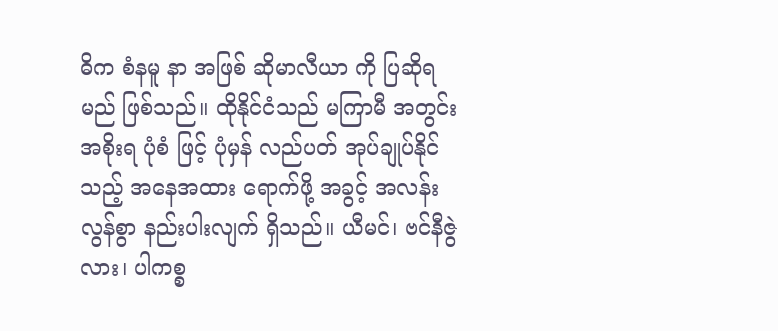ဓိက စံနမူ နာ အဖြစ် ဆိုမာလီယာ ကို ပြဆိုရမည် ဖြစ်သည်။ ထိုနိုင်ငံသည် မကြာမီ အတွင်း အစိုးရ ပုံစံ ဖြင့် ပုံမှန် လည်ပတ် အုပ်ချုပ်နိုင်သည့် အနေအထား ရောက်ဖို့ အခွင့် အလန်း လွန်စွာ နည်းပါးလျက် ရှိသည်။ ယီမင်၊ ဗင်နီဇွဲလား၊ ပါကစ္စ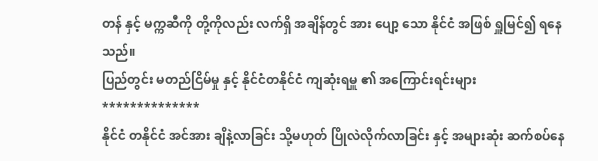တန် နှင့် မက္ကဆီကို တို့ကိုလည်း လက်ရှိ အချိန်တွင် အား ပျော့ သော နိုင်ငံ အဖြစ် ရှူမြင်၍ ရနေသည်။
ပြည်တွင်း မတည်ငြိမ်မှု နှင့် နိုင်ငံတနိုင်ငံ ကျဆုံးရမှူ ၏ အကြောင်းရင်းများ
**************
နိုင်ငံ တနိုင်ငံ အင်အား ချိနဲ့လာခြင်း သို့မဟုတ် ပြိုလဲလိုက်လာခြင်း နှင့် အများဆုံး ဆက်စပ်နေ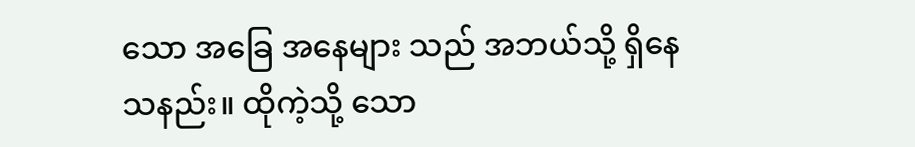သော အခြေ အနေများ သည် အဘယ်သို့ ရှိနေသနည်း။ ထိုကဲ့သို့ သော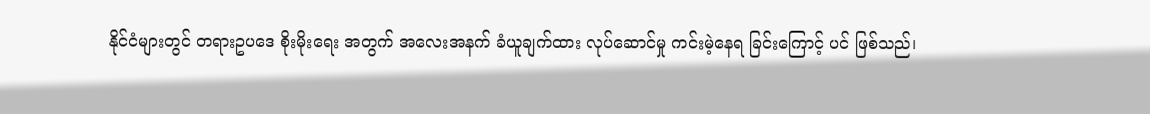နိုင်ငံများတွင် တရားဥပဒေ စိုးမိုးရေး အတွက် အလေးအနက် ခံယူချက်ထား လုပ်ဆောင်မှု ကင်းမဲ့နေရ ခြင်းကြောင့် ပင် ဖြစ်သည်၊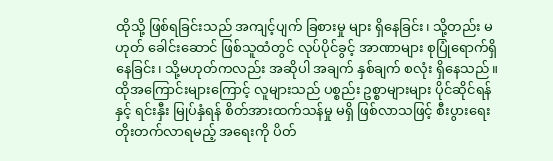ထိုသို့ ဖြစ်ရခြင်းသည် အကျင့်ပျက် ခြစားမှု များ ရှိနေခြင်း၊ သို့တည်း မဟုတ် ခေါင်းဆောင် ဖြစ်သူထံတွင် လုပ်ပိုင်ခွင့် အာဏာများ စုပြုံရောက်ရှိနေခြင်း၊ သို့မဟုတ်ကလည်း အဆိုပါ အချက် နှစ်ချက် စလုံး ရှိနေသည်။
ထိုအကြောင်းများကြောင့် လူများသည် ပစ္စည်း ဥစ္စာများများ ပိုင်ဆိုင်ရန် နှင့် ရင်းနှီး မြုပ်နှံရန် စိတ်အားထက်သန်မှု မရှိ ဖြစ်လာသဖြင့် စီးပွားရေး တိုးတက်လာရမည့် အရေးကို ပိတ်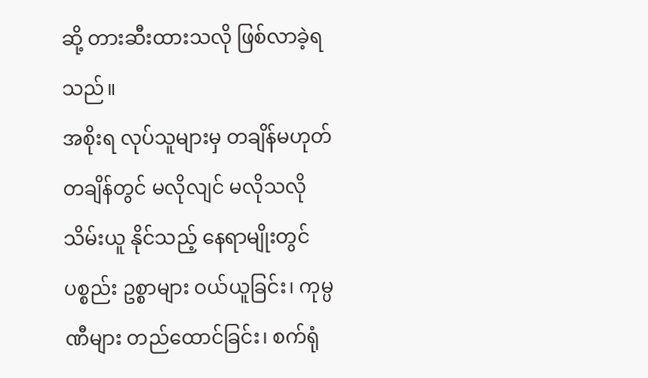ဆို့ တားဆီးထားသလို ဖြစ်လာခဲ့ရသည်။
အစိုးရ လုပ်သူများမှ တချိန်မဟုတ် တချိန်တွင် မလိုလျင် မလိုသလို သိမ်းယူ နိုင်သည့် နေရာမျိုးတွင် ပစ္စည်း ဥစ္စာများ ဝယ်ယူခြင်း၊ ကုမ္ပဏီများ တည်ထောင်ခြင်း၊ စက်ရုံ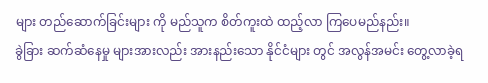များ တည်ဆောက်ခြင်းများ ကို မည်သူက စိတ်ကူးထဲ ထည့်လာ ကြပေမည်နည်း။
ခွဲခြား ဆက်ဆံနေမှု များအားလည်း အားနည်းသော နိုင်ငံများ တွင် အလွန်အမင်း တွေ့လာခဲ့ရ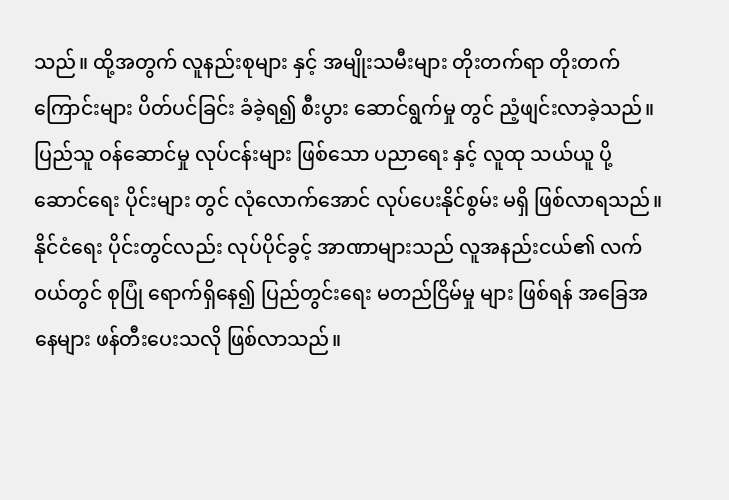သည်။ ထို့အတွက် လူနည်းစုများ နှင့် အမျိုးသမီးများ တိုးတက်ရာ တိုးတက်ကြောင်းများ ပိတ်ပင်ခြင်း ခံခဲ့ရ၍ စီးပွား ဆောင်ရွက်မှု တွင် ညံ့ဖျင်းလာခဲ့သည်။ ပြည်သူ ဝန်ဆောင်မှု လုပ်ငန်းများ ဖြစ်သော ပညာရေး နှင့် လူထု သယ်ယူ ပို့ဆောင်ရေး ပိုင်းများ တွင် လုံလောက်အောင် လုပ်ပေးနိုင်စွမ်း မရှိ ဖြစ်လာရသည်။
နိုင်ငံရေး ပိုင်းတွင်လည်း လုပ်ပိုင်ခွင့် အာဏာများသည် လူအနည်းငယ်၏ လက်ဝယ်တွင် စုပြုံ ရောက်ရှိနေ၍ ပြည်တွင်းရေး မတည်ငြိမ်မှု များ ဖြစ်ရန် အခြေအနေများ ဖန်တီးပေးသလို ဖြစ်လာသည်။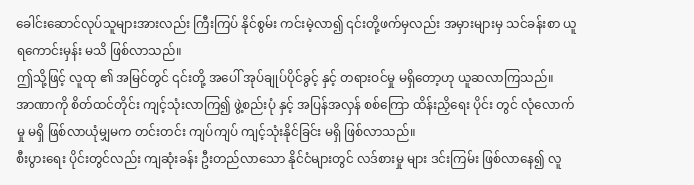ခေါင်းဆောင်လုပ်သူများအားလည်း ကြီးကြပ် နိုင်စွမ်း ကင်းမဲ့လာ၍ ၎င်းတို့ဖက်မှလည်း အမှားများမှ သင်ခန်းစာ ယူရကောင်းမှန်း မသိ ဖြစ်လာသည်။
ဤသို့ဖြင့် လူထု ၏ အမြင်တွင် ၎င်းတို့ အပေါ် အုပ်ချုပ်ပိုင်ခွင့် နှင့် တရားဝင်မှု မရှိတော့ဟု ယူဆလာကြသည်။
အာဏာကို စိတ်ထင်တိုင်း ကျင့်သုံးလာကြ၍ ဖွဲ့စည်းပုံ နှင့် အပြန်အလှန် စစ်ကြော ထိန်းညှိရေး ပိုင်း တွင် လုံလောက်မှု မရှိ ဖြစ်လာယုံမျှမက တင်းတင်း ကျပ်ကျပ် ကျင့်သုံးနိုင်ခြင်း မရှိ ဖြစ်လာသည်။
စီးပွားရေး ပိုင်းတွင်လည်း ကျဆုံးခန်း ဦးတည်လာသော နိုင်ငံများတွင် လဒ်စားမှု များ ဒင်းကြမ်း ဖြစ်လာနေ၍ လူ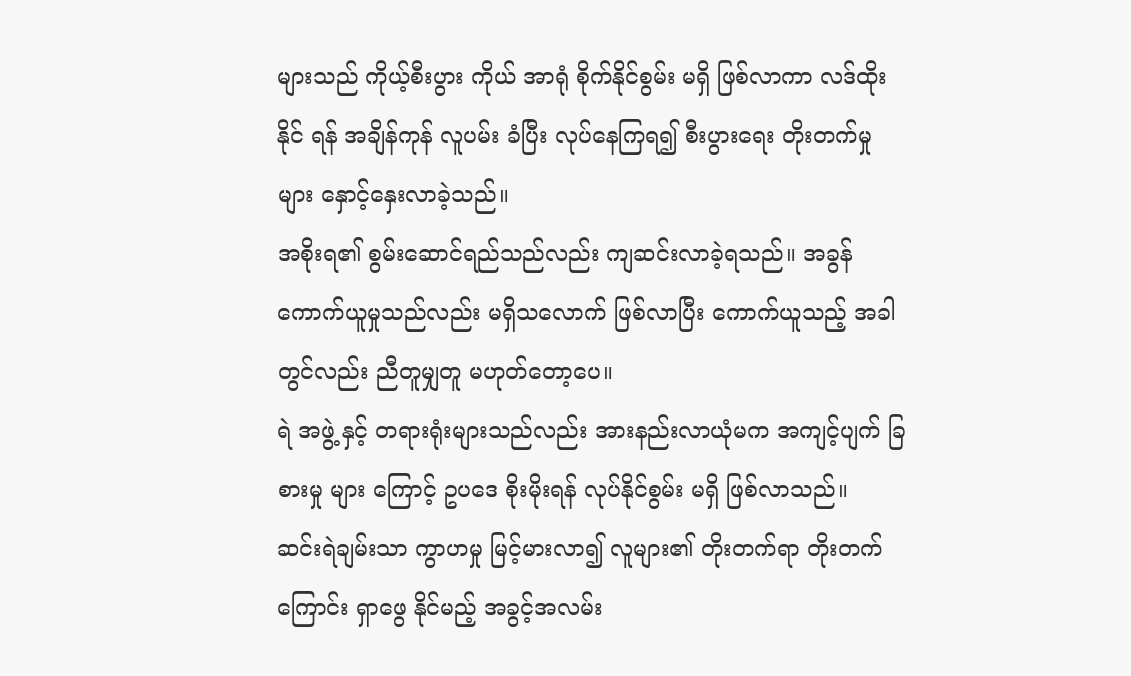များသည် ကိုယ့်စီးပွား ကိုယ် အာရုံ စိုက်နိုင်စွမ်း မရှိ ဖြစ်လာကာ လဒ်ထိုး နိုင် ရန် အချိန်ကုန် လူပမ်း ခံပြီး လုပ်နေကြရ၍ စီးပွားရေး တိုးတက်မှု များ နှောင့်နှေးလာခဲ့သည်။
အစိုးရ၏ စွမ်းဆောင်ရည်သည်လည်း ကျဆင်းလာခဲ့ရသည်။ အခွန်ကောက်ယူမှုသည်လည်း မရှိသလောက် ဖြစ်လာပြီး ကောက်ယူသည့် အခါတွင်လည်း ညီတူမျှတူ မဟုတ်တော့ပေ။
ရဲ အဖွဲ့ နှင့် တရားရုံးများသည်လည်း အားနည်းလာယုံမက အကျင့်ပျက် ခြစားမှု များ ကြောင့် ဥပဒေ စိုးမိုးရန် လုပ်နိုင်စွမ်း မရှိ ဖြစ်လာသည်။
ဆင်းရဲချမ်းသာ ကွာဟမှု မြင့်မားလာ၍ လူများ၏ တိုးတက်ရာ တိုးတက်ကြောင်း ရှာဖွေ နိုင်မည့် အခွင့်အလမ်း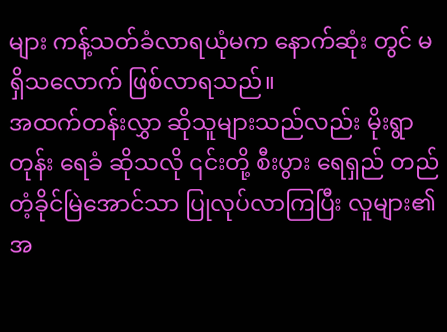များ ကန့်သတ်ခံလာရယုံမက နောက်ဆုံး တွင် မရှိသလောက် ဖြစ်လာရသည်။
အထက်တန်းလွှာ ဆိုသူများသည်လည်း မိုးရွာတုန်း ရေခံ ဆိုသလို ၎င်းတို့ စီးပွား ရေရှည် တည်တံ့ခိုင်မြဲအောင်သာ ပြုလုပ်လာကြပြီး လူများ၏ အ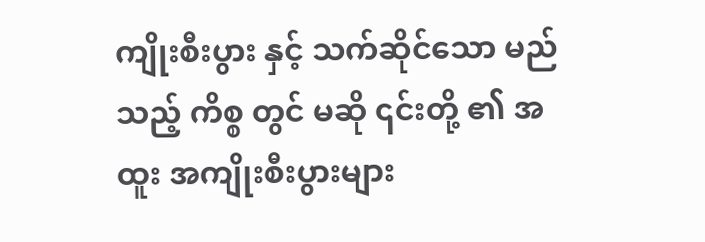ကျိုးစီးပွား နှင့် သက်ဆိုင်သော မည်သည့် ကိစ္စ တွင် မဆို ၎င်းတို့ ၏ အထူး အကျိုးစီးပွားများ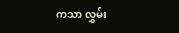ကသာ လွှမ်း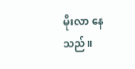မိုးလာ နေသည်။